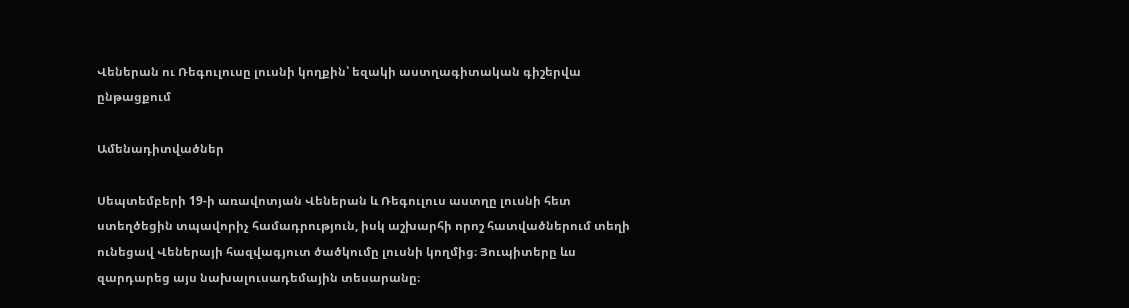Վեներան ու Ռեգուլուսը լուսնի կողքին՝ եզակի աստղագիտական գիշերվա ընթացքում

Ամենադիտվածներ

Սեպտեմբերի 19-ի առավոտյան Վեներան և Ռեգուլուս աստղը լուսնի հետ ստեղծեցին տպավորիչ համադրություն, իսկ աշխարհի որոշ հատվածներում տեղի ունեցավ Վեներայի հազվագյուտ ծածկումը լուսնի կողմից։ Յուպիտերը ևս զարդարեց այս նախալուսադեմային տեսարանը։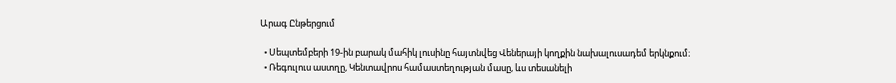Արագ Ընթերցում

  • Սեպտեմբերի 19-ին բարակ մահիկ լուսինը հայտնվեց Վեներայի կողքին նախալուսադեմ երկնքում։
  • Ռեգուլուս աստղը, Կենտավրոս համաստեղության մասը, ևս տեսանելի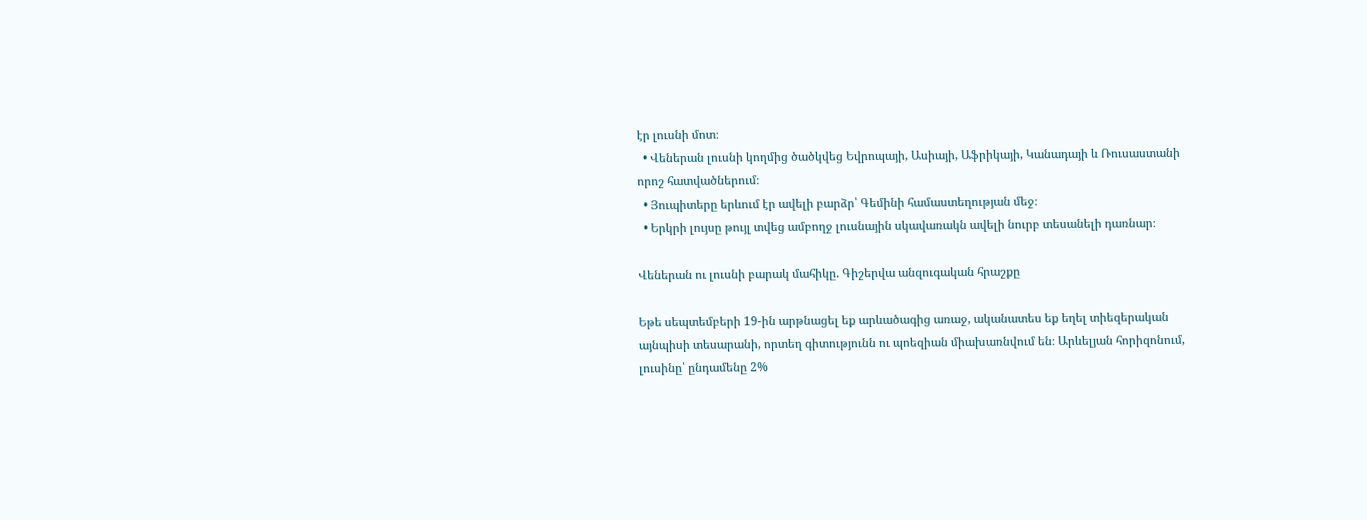էր լուսնի մոտ։
  • Վեներան լուսնի կողմից ծածկվեց Եվրոպայի, Ասիայի, Աֆրիկայի, Կանադայի և Ռուսաստանի որոշ հատվածներում։
  • Յուպիտերը երևում էր ավելի բարձր՝ Գեմինի համաստեղության մեջ։
  • Երկրի լույսը թույլ տվեց ամբողջ լուսնային սկավառակն ավելի նուրբ տեսանելի դառնար։

Վեներան ու լուսնի բարակ մահիկը. Գիշերվա անզուգական հրաշքը

Եթե սեպտեմբերի 19-ին արթնացել եք արևածագից առաջ, ականատես եք եղել տիեզերական այնպիսի տեսարանի, որտեղ գիտությունն ու պոեզիան միախառնվում են։ Արևելյան հորիզոնում, լուսինը՝ ընդամենը 2%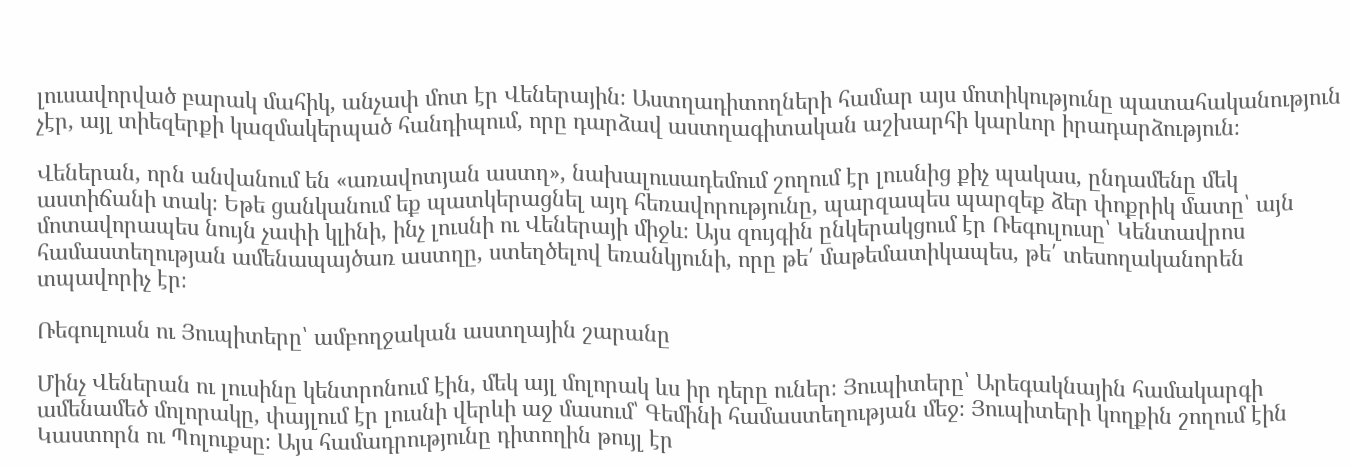լուսավորված բարակ մահիկ, անչափ մոտ էր Վեներային։ Աստղադիտողների համար այս մոտիկությունը պատահականություն չէր, այլ տիեզերքի կազմակերպած հանդիպում, որը դարձավ աստղագիտական աշխարհի կարևոր իրադարձություն։

Վեներան, որն անվանում են «առավոտյան աստղ», նախալուսադեմում շողում էր լուսնից քիչ պակաս, ընդամենը մեկ աստիճանի տակ։ Եթե ցանկանում եք պատկերացնել այդ հեռավորությունը, պարզապես պարզեք ձեր փոքրիկ մատը՝ այն մոտավորապես նույն չափի կլինի, ինչ լուսնի ու Վեներայի միջև։ Այս զույգին ընկերակցում էր Ռեգուլուսը՝ Կենտավրոս համաստեղության ամենապայծառ աստղը, ստեղծելով եռանկյունի, որը թե՛ մաթեմատիկապես, թե՛ տեսողականորեն տպավորիչ էր։

Ռեգուլուսն ու Յուպիտերը՝ ամբողջական աստղային շարանը

Մինչ Վեներան ու լուսինը կենտրոնում էին, մեկ այլ մոլորակ ևս իր դերը ուներ։ Յուպիտերը՝ Արեգակնային համակարգի ամենամեծ մոլորակը, փայլում էր լուսնի վերևի աջ մասում՝ Գեմինի համաստեղության մեջ։ Յուպիտերի կողքին շողում էին Կաստորն ու Պոլուքսը։ Այս համադրությունը դիտողին թույլ էր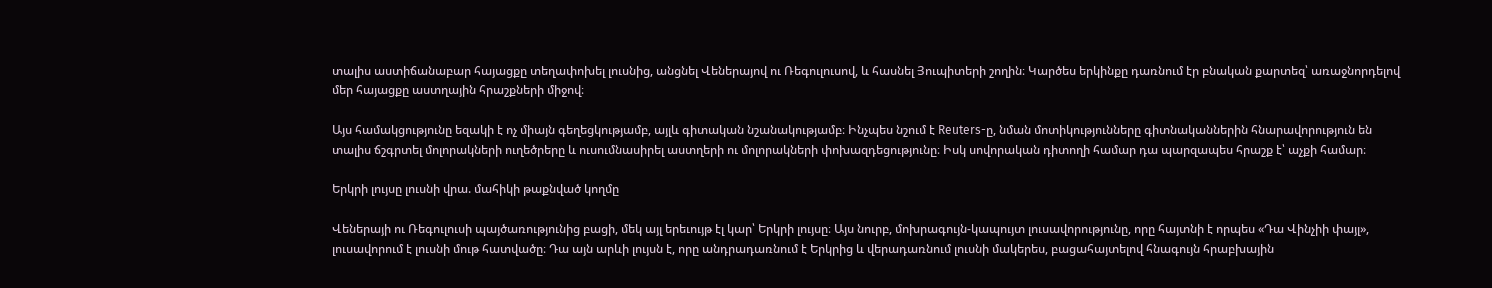տալիս աստիճանաբար հայացքը տեղափոխել լուսնից, անցնել Վեներայով ու Ռեգուլուսով, և հասնել Յուպիտերի շողին։ Կարծես երկինքը դառնում էր բնական քարտեզ՝ առաջնորդելով մեր հայացքը աստղային հրաշքների միջով։

Այս համակցությունը եզակի է ոչ միայն գեղեցկությամբ, այլև գիտական նշանակությամբ։ Ինչպես նշում է Reuters-ը, նման մոտիկությունները գիտնականներին հնարավորություն են տալիս ճշգրտել մոլորակների ուղեծրերը և ուսումնասիրել աստղերի ու մոլորակների փոխազդեցությունը։ Իսկ սովորական դիտողի համար դա պարզապես հրաշք է՝ աչքի համար։

Երկրի լույսը լուսնի վրա. մահիկի թաքնված կողմը

Վեներայի ու Ռեգուլուսի պայծառությունից բացի, մեկ այլ երեւույթ էլ կար՝ Երկրի լույսը։ Այս նուրբ, մոխրագույն-կապույտ լուսավորությունը, որը հայտնի է որպես «Դա Վինչիի փայլ», լուսավորում է լուսնի մութ հատվածը։ Դա այն արևի լույսն է, որը անդրադառնում է Երկրից և վերադառնում լուսնի մակերես, բացահայտելով հնագույն հրաբխային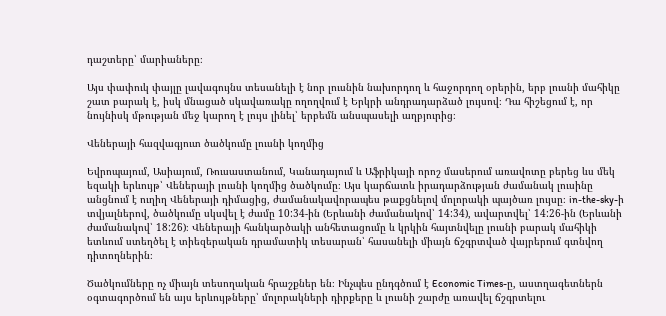դաշտերը՝ մարիաները։

Այս փափուկ փայլը լավագույնս տեսանելի է նոր լուսնին նախորդող և հաջորդող օրերին, երբ լուսնի մահիկը շատ բարակ է, իսկ մնացած սկավառակը ողողվում է Երկրի անդրադարձած լույսով։ Դա հիշեցում է, որ նույնիսկ մթության մեջ կարող է լույս լինել՝ երբեմն անսպասելի աղբյուրից։

Վեներայի հազվագյուտ ծածկումը լուսնի կողմից

Եվրոպայում, Ասիայում, Ռուսաստանում, Կանադայում և Աֆրիկայի որոշ մասերում առավոտը բերեց ևս մեկ եզակի երևույթ՝ Վեներայի լուսնի կողմից ծածկումը։ Այս կարճատև իրադարձության ժամանակ լուսինը անցնում է ուղիղ Վեներայի դիմացից, ժամանակավորապես թաքցնելով մոլորակի պայծառ լույսը։ in-the-sky-ի տվյալներով, ծածկումը սկսվել է ժամը 10:34-ին (Երևանի ժամանակով՝ 14:34), ավարտվել՝ 14:26-ին (Երևանի ժամանակով՝ 18:26)։ Վեներայի հանկարծակի անհետացումը և կրկին հայտնվելը լուսնի բարակ մահիկի ետևում ստեղծել է տիեզերական դրամատիկ տեսարան՝ հասանելի միայն ճշգրտված վայրերում գտնվող դիտողներին։

Ծածկումները ոչ միայն տեսողական հրաշքներ են։ Ինչպես ընդգծում է Economic Times-ը, աստղագետներն օգտագործում են այս երևույթները՝ մոլորակների դիրքերը և լուսնի շարժը առավել ճշգրտելու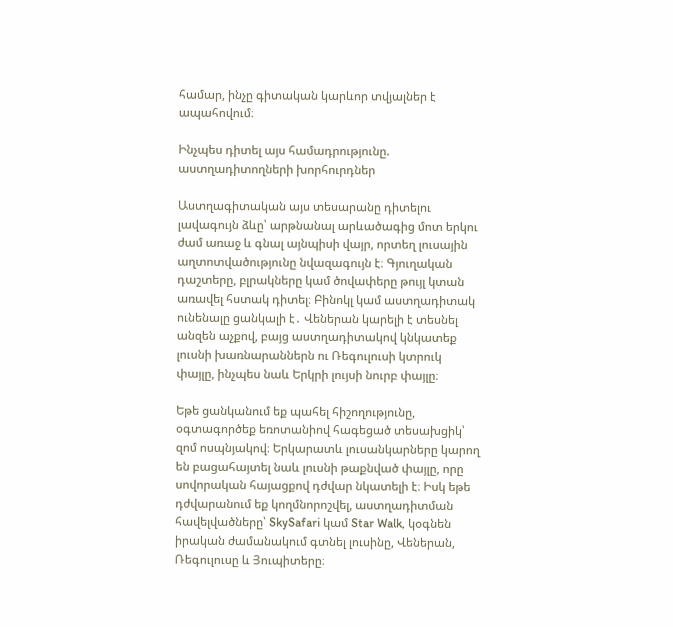համար, ինչը գիտական կարևոր տվյալներ է ապահովում։

Ինչպես դիտել այս համադրությունը. աստղադիտողների խորհուրդներ

Աստղագիտական այս տեսարանը դիտելու լավագույն ձևը՝ արթնանալ արևածագից մոտ երկու ժամ առաջ և գնալ այնպիսի վայր, որտեղ լուսային աղտոտվածությունը նվազագույն է։ Գյուղական դաշտերը, բլրակները կամ ծովափերը թույլ կտան առավել հստակ դիտել։ Բինոկլ կամ աստղադիտակ ունենալը ցանկալի է․ Վեներան կարելի է տեսնել անզեն աչքով, բայց աստղադիտակով կնկատեք լուսնի խառնարաններն ու Ռեգուլուսի կտրուկ փայլը, ինչպես նաև Երկրի լույսի նուրբ փայլը։

Եթե ցանկանում եք պահել հիշողությունը, օգտագործեք եռոտանիով հագեցած տեսախցիկ՝ զոմ ոսպնյակով։ Երկարատև լուսանկարները կարող են բացահայտել նաև լուսնի թաքնված փայլը, որը սովորական հայացքով դժվար նկատելի է։ Իսկ եթե դժվարանում եք կողմնորոշվել, աստղադիտման հավելվածները՝ SkySafari կամ Star Walk, կօգնեն իրական ժամանակում գտնել լուսինը, Վեներան, Ռեգուլուսը և Յուպիտերը։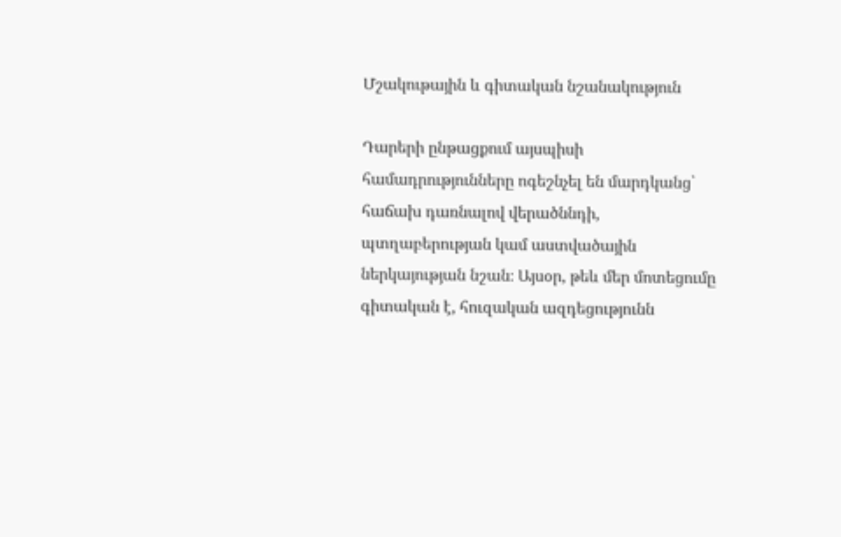Մշակութային և գիտական նշանակություն

Դարերի ընթացքում այսպիսի համադրությունները ոգեշնչել են մարդկանց՝ հաճախ դառնալով վերածննդի, պտղաբերության կամ աստվածային ներկայության նշան։ Այսօր, թեև մեր մոտեցումը գիտական է, հուզական ազդեցությունն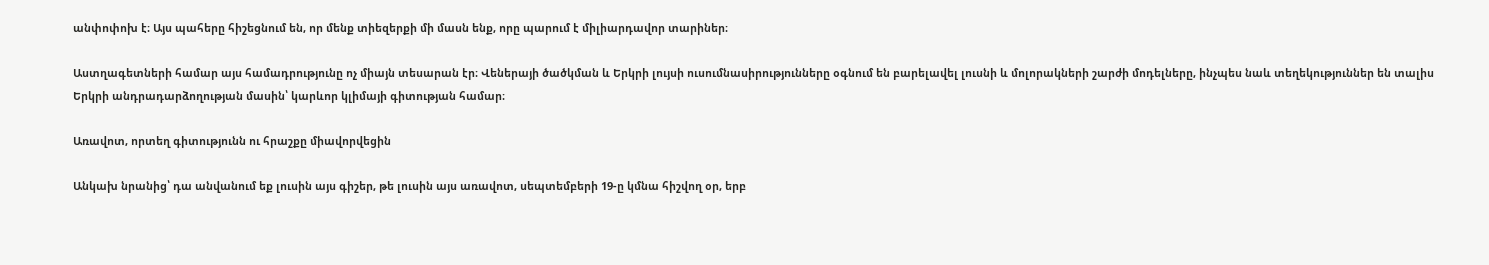անփոփոխ է։ Այս պահերը հիշեցնում են, որ մենք տիեզերքի մի մասն ենք, որը պարում է միլիարդավոր տարիներ։

Աստղագետների համար այս համադրությունը ոչ միայն տեսարան էր։ Վեներայի ծածկման և Երկրի լույսի ուսումնասիրությունները օգնում են բարելավել լուսնի և մոլորակների շարժի մոդելները, ինչպես նաև տեղեկություններ են տալիս Երկրի անդրադարձողության մասին՝ կարևոր կլիմայի գիտության համար։

Առավոտ, որտեղ գիտությունն ու հրաշքը միավորվեցին

Անկախ նրանից՝ դա անվանում եք լուսին այս գիշեր, թե լուսին այս առավոտ, սեպտեմբերի 19-ը կմնա հիշվող օր, երբ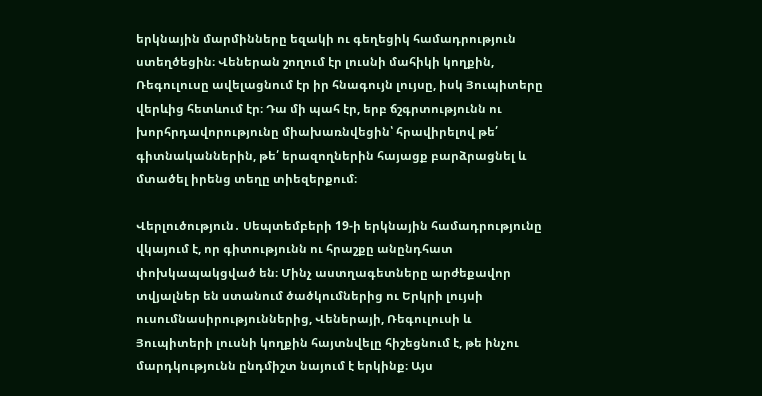երկնային մարմինները եզակի ու գեղեցիկ համադրություն ստեղծեցին։ Վեներան շողում էր լուսնի մահիկի կողքին, Ռեգուլուսը ավելացնում էր իր հնագույն լույսը, իսկ Յուպիտերը վերևից հետևում էր։ Դա մի պահ էր, երբ ճշգրտությունն ու խորհրդավորությունը միախառնվեցին՝ հրավիրելով թե՛ գիտնականներին, թե՛ երազողներին հայացք բարձրացնել և մտածել իրենց տեղը տիեզերքում։

Վերլուծություն․ Սեպտեմբերի 19-ի երկնային համադրությունը վկայում է, որ գիտությունն ու հրաշքը անընդհատ փոխկապակցված են։ Մինչ աստղագետները արժեքավոր տվյալներ են ստանում ծածկումներից ու Երկրի լույսի ուսումնասիրություններից, Վեներայի, Ռեգուլուսի և Յուպիտերի լուսնի կողքին հայտնվելը հիշեցնում է, թե ինչու մարդկությունն ընդմիշտ նայում է երկինք։ Այս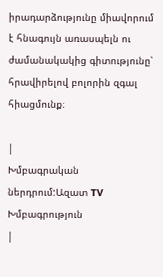իրադարձությունը միավորում է հնագույն առասպելն ու ժամանակակից գիտությունը՝ հրավիրելով բոլորին զգալ հիացմունք։

|
Խմբագրական ներդրում:Ազատ TV Խմբագրություն
|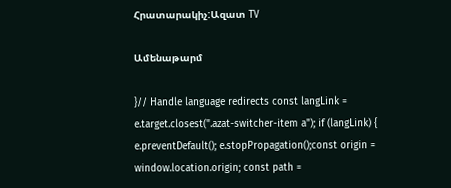Հրատարակիչ:Ազատ TV

Ամենաթարմ

}// Handle language redirects const langLink = e.target.closest(".azat-switcher-item a"); if (langLink) { e.preventDefault(); e.stopPropagation();const origin = window.location.origin; const path =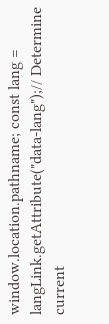window.location.pathname; const lang = langLink.getAttribute("data-lang");// Determine current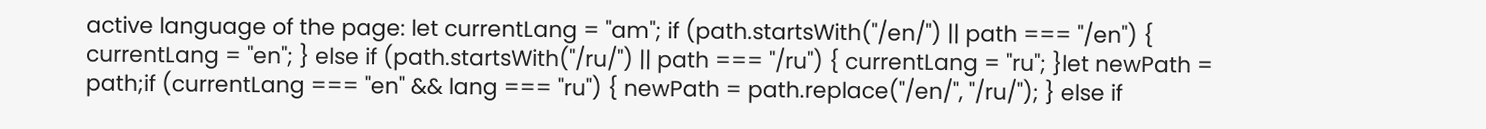active language of the page: let currentLang = "am"; if (path.startsWith("/en/") || path === "/en") { currentLang = "en"; } else if (path.startsWith("/ru/") || path === "/ru") { currentLang = "ru"; }let newPath = path;if (currentLang === "en" && lang === "ru") { newPath = path.replace("/en/", "/ru/"); } else if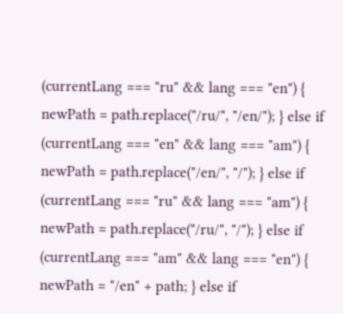(currentLang === "ru" && lang === "en") { newPath = path.replace("/ru/", "/en/"); } else if (currentLang === "en" && lang === "am") { newPath = path.replace("/en/", "/"); } else if (currentLang === "ru" && lang === "am") { newPath = path.replace("/ru/", "/"); } else if (currentLang === "am" && lang === "en") { newPath = "/en" + path; } else if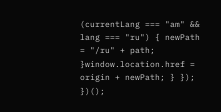(currentLang === "am" && lang === "ru") { newPath = "/ru" + path; }window.location.href = origin + newPath; } }); })();